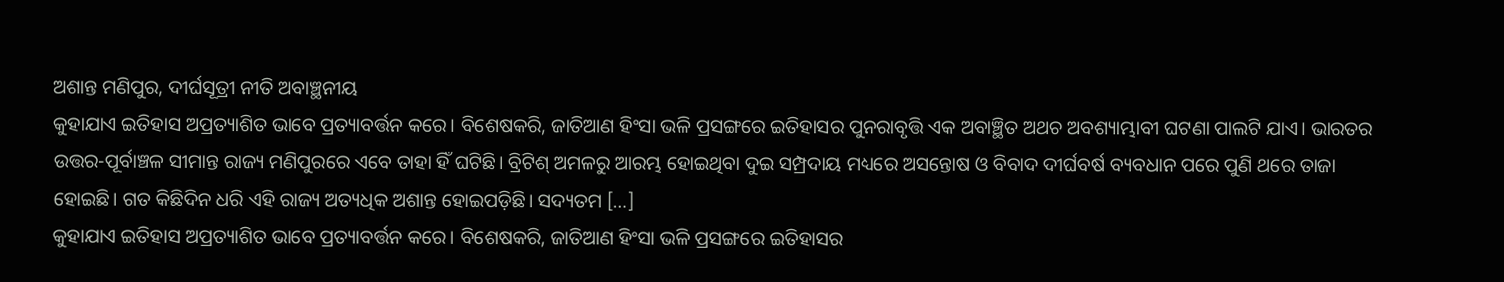ଅଶାନ୍ତ ମଣିପୁର, ଦୀର୍ଘସୂତ୍ରୀ ନୀତି ଅବାଞ୍ଛନୀୟ
କୁହାଯାଏ ଇତିହାସ ଅପ୍ରତ୍ୟାଶିତ ଭାବେ ପ୍ରତ୍ୟାବର୍ତ୍ତନ କରେ। ବିଶେଷକରି, ଜାତିଆଣ ହିଂସା ଭଳି ପ୍ରସଙ୍ଗରେ ଇତିହାସର ପୁନରାବୃତ୍ତି ଏକ ଅବାଞ୍ଛିତ ଅଥଚ ଅବଶ୍ୟାମ୍ଭାବୀ ଘଟଣା ପାଲଟି ଯାଏ। ଭାରତର ଉତ୍ତର-ପୂର୍ବାଞ୍ଚଳ ସୀମାନ୍ତ ରାଜ୍ୟ ମଣିପୁରରେ ଏବେ ତାହା ହିଁ ଘଟିଛି। ବ୍ରିଟିଶ୍ ଅମଳରୁ ଆରମ୍ଭ ହୋଇଥିବା ଦୁଇ ସମ୍ପ୍ରଦାୟ ମଧ୍ୟରେ ଅସନ୍ତୋଷ ଓ ବିବାଦ ଦୀର୍ଘବର୍ଷ ବ୍ୟବଧାନ ପରେ ପୁଣି ଥରେ ତାଜା ହୋଇଛି। ଗତ କିଛିଦିନ ଧରି ଏହି ରାଜ୍ୟ ଅତ୍ୟଧିକ ଅଶାନ୍ତ ହୋଇପଡ଼ିଛି। ସଦ୍ୟତମ […]
କୁହାଯାଏ ଇତିହାସ ଅପ୍ରତ୍ୟାଶିତ ଭାବେ ପ୍ରତ୍ୟାବର୍ତ୍ତନ କରେ। ବିଶେଷକରି, ଜାତିଆଣ ହିଂସା ଭଳି ପ୍ରସଙ୍ଗରେ ଇତିହାସର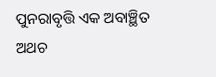ପୁନରାବୃତ୍ତି ଏକ ଅବାଞ୍ଛିତ ଅଥଚ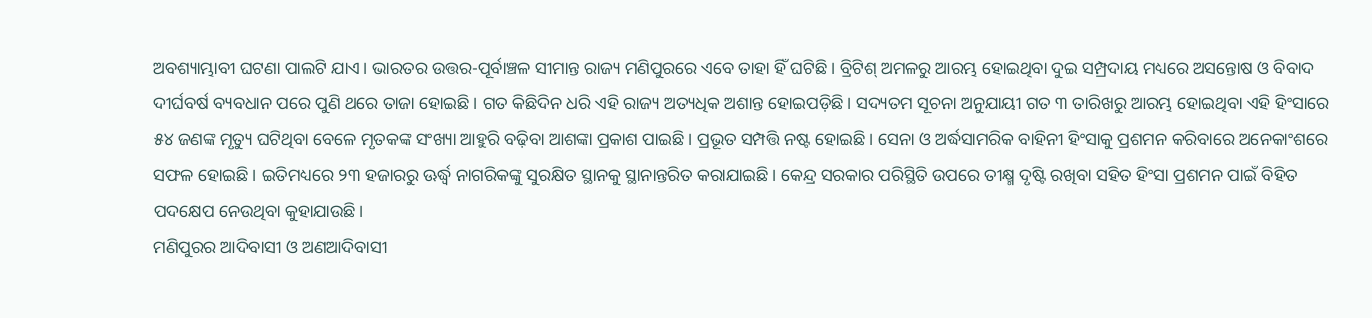ଅବଶ୍ୟାମ୍ଭାବୀ ଘଟଣା ପାଲଟି ଯାଏ। ଭାରତର ଉତ୍ତର-ପୂର୍ବାଞ୍ଚଳ ସୀମାନ୍ତ ରାଜ୍ୟ ମଣିପୁରରେ ଏବେ ତାହା ହିଁ ଘଟିଛି। ବ୍ରିଟିଶ୍ ଅମଳରୁ ଆରମ୍ଭ ହୋଇଥିବା ଦୁଇ ସମ୍ପ୍ରଦାୟ ମଧ୍ୟରେ ଅସନ୍ତୋଷ ଓ ବିବାଦ ଦୀର୍ଘବର୍ଷ ବ୍ୟବଧାନ ପରେ ପୁଣି ଥରେ ତାଜା ହୋଇଛି। ଗତ କିଛିଦିନ ଧରି ଏହି ରାଜ୍ୟ ଅତ୍ୟଧିକ ଅଶାନ୍ତ ହୋଇପଡ଼ିଛି। ସଦ୍ୟତମ ସୂଚନା ଅନୁଯାୟୀ ଗତ ୩ ତାରିଖରୁ ଆରମ୍ଭ ହୋଇଥିବା ଏହି ହିଂସାରେ ୫୪ ଜଣଙ୍କ ମୃତ୍ୟୁ ଘଟିଥିବା ବେଳେ ମୃତକଙ୍କ ସଂଖ୍ୟା ଆହୁରି ବଢ଼ିବା ଆଶଙ୍କା ପ୍ରକାଶ ପାଇଛି। ପ୍ରଭୂତ ସମ୍ପତ୍ତି ନଷ୍ଟ ହୋଇଛି। ସେନା ଓ ଅର୍ଦ୍ଧସାମରିକ ବାହିନୀ ହିଂସାକୁ ପ୍ରଶମନ କରିବାରେ ଅନେକାଂଶରେ ସଫଳ ହୋଇଛି। ଇତିମଧ୍ୟରେ ୨୩ ହଜାରରୁ ଊର୍ଦ୍ଧ୍ବ ନାଗରିକଙ୍କୁ ସୁରକ୍ଷିତ ସ୍ଥାନକୁ ସ୍ଥାନାନ୍ତରିତ କରାଯାଇଛି। କେନ୍ଦ୍ର ସରକାର ପରିସ୍ଥିତି ଉପରେ ତୀକ୍ଷ୍ମ ଦୃଷ୍ଟି ରଖିବା ସହିତ ହିଂସା ପ୍ରଶମନ ପାଇଁ ବିହିତ ପଦକ୍ଷେପ ନେଉଥିବା କୁହାଯାଉଛି।
ମଣିପୁରର ଆଦିବାସୀ ଓ ଅଣଆଦିବାସୀ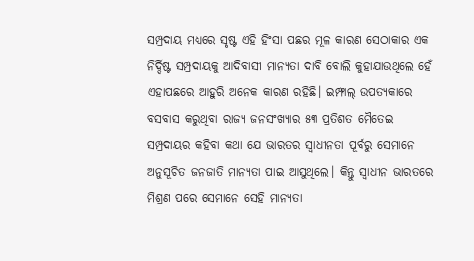ସମ୍ପ୍ରଦାୟ ମଧ୍ୟରେ ସୃଷ୍ଟ ଏହି ହିଂସା ପଛର ମୂଳ କାରଣ ସେଠାକାର ଏକ ନିର୍ଦ୍ଦିଷ୍ଟ ସମ୍ପ୍ରଦାୟକୁ ଆଦିବାସୀ ମାନ୍ୟତା ଦାବି ବୋଲି କୁହାଯାଉଥିଲେ ହେଁ ଏହାପଛରେ ଆହୁରି ଅନେକ କାରଣ ରହିଛି। ଇମ୍ଫାଲ୍ ଉପତ୍ୟକାରେ ବସବାସ କରୁଥିବା ରାଜ୍ୟ ଜନସଂଖ୍ୟାର ୫୩ ପ୍ରତିଶତ ମୈତେଇ ସମ୍ପ୍ରଦାୟର କହିବା କଥା ଯେ ଭାରତର ସ୍ୱାଧୀନତା ପୂର୍ବରୁ ସେମାନେ ଅନୁସୂଚିତ ଜନଜାତି ମାନ୍ୟତା ପାଇ ଆସୁଥିଲେ। କିନ୍ତୁ ସ୍ୱାଧୀନ ଭାରତରେ ମିଶ୍ରଣ ପରେ ସେମାନେ ସେହି ମାନ୍ୟତା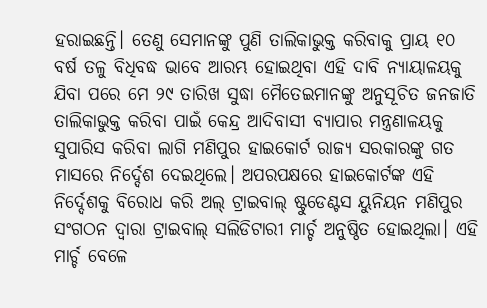ହରାଇଛନ୍ତି। ତେଣୁ ସେମାନଙ୍କୁ ପୁଣି ତାଲିକାଭୁକ୍ତ କରିବାକୁ ପ୍ରାୟ ୧୦ ବର୍ଷ ତଳୁ ବିଧିବଦ୍ଧ ଭାବେ ଆରମ୍ଭ ହୋଇଥିବା ଏହି ଦାବି ନ୍ୟାୟାଳୟକୁ ଯିବା ପରେ ମେ ୨୯ ତାରିଖ ସୁଦ୍ଧା ମୈତେଇମାନଙ୍କୁ ଅନୁସୂଚିତ ଜନଜାତି ତାଲିକାଭୁକ୍ତ କରିବା ପାଇଁ କେନ୍ଦ୍ର ଆଦିବାସୀ ବ୍ୟାପାର ମନ୍ତ୍ରଣାଳୟକୁ ସୁପାରିସ କରିବା ଲାଗି ମଣିପୁର ହାଇକୋର୍ଟ ରାଜ୍ୟ ସରକାରଙ୍କୁ ଗତ ମାସରେ ନିର୍ଦ୍ଦେଶ ଦେଇଥିଲେ। ଅପରପକ୍ଷରେ ହାଇକୋର୍ଟଙ୍କ ଏହି ନିର୍ଦ୍ଦେଶକୁ ବିରୋଧ କରି ଅଲ୍ ଟ୍ରାଇବାଲ୍ ଷ୍ଟୁଡେଣ୍ଟସ ୟୁନିୟନ ମଣିପୁର ସଂଗଠନ ଦ୍ୱାରା ଟ୍ରାଇବାଲ୍ ସଲିଡିଟାରୀ ମାର୍ଚ୍ଚ ଅନୁଷ୍ଠିତ ହୋଇଥିଲା। ଏହି ମାର୍ଚ୍ଚ ବେଳେ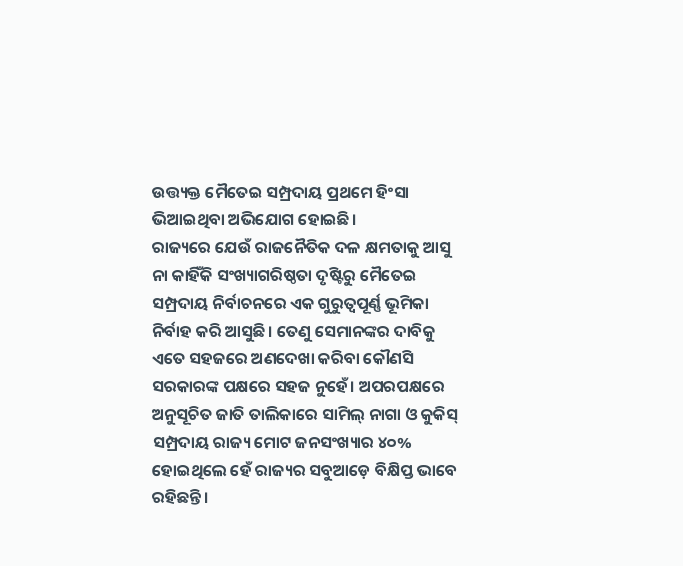ଉତ୍ତ୍ୟକ୍ତ ମୈତେଇ ସମ୍ପ୍ରଦାୟ ପ୍ରଥମେ ହିଂସା ଭିଆଇଥିବା ଅଭିଯୋଗ ହୋଇଛି।
ରାଜ୍ୟରେ ଯେଉଁ ରାଜନୈତିକ ଦଳ କ୍ଷମତାକୁ ଆସୁ ନା କାହିଁକି ସଂଖ୍ୟାଗରିଷ୍ଠତା ଦୃଷ୍ଟିରୁ ମୈତେଇ ସମ୍ପ୍ରଦାୟ ନିର୍ବାଚନରେ ଏକ ଗୁରୁତ୍ୱପୂର୍ଣ୍ଣ ଭୂମିକା ନିର୍ବାହ କରି ଆସୁଛି। ତେଣୁ ସେମାନଙ୍କର ଦାବିକୁ ଏତେ ସହଜରେ ଅଣଦେଖା କରିବା କୌଣସି ସରକାରଙ୍କ ପକ୍ଷରେ ସହଜ ନୁହେଁ। ଅପରପକ୍ଷରେ ଅନୁସୂଚିତ ଜାତି ତାଲିକାରେ ସାମିଲ୍ ନାଗା ଓ କୁକିସ୍ ସମ୍ପ୍ରଦାୟ ରାଜ୍ୟ ମୋଟ ଜନସଂଖ୍ୟାର ୪୦% ହୋଇଥିଲେ ହେଁ ରାଜ୍ୟର ସବୁଆଡ଼େ ବିକ୍ଷିପ୍ତ ଭାବେ ରହିଛନ୍ତି।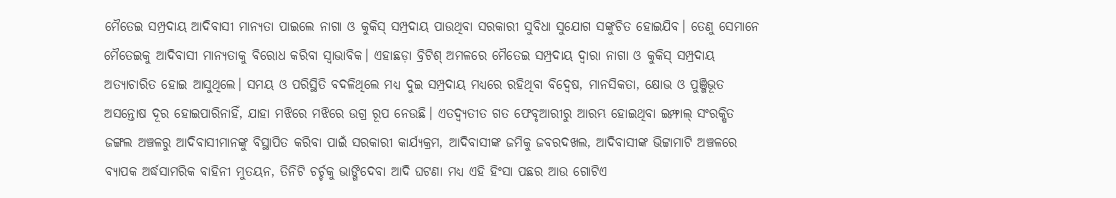ମୈତେଇ ସମ୍ପ୍ରଦାୟ ଆଦିବାସୀ ମାନ୍ୟତା ପାଇଲେ ନାଗା ଓ କୁକିସ୍ ସମ୍ପ୍ରଦାୟ ପାଉଥିବା ସରକାରୀ ସୁବିଧା ସୁଯୋଗ ସଙ୍କୁଚିତ ହୋଇଯିବ। ତେଣୁ ସେମାନେ ମୈତେଇକୁ ଆଦିବାସୀ ମାନ୍ୟତାକୁ ବିରୋଧ କରିବା ସ୍ୱାଭାବିକ। ଏହାଛଡ଼ା ବ୍ରିଟିଶ୍ ଅମଳରେ ମୈତେଇ ସମ୍ପ୍ରଦାୟ ଦ୍ୱାରା ନାଗା ଓ କୁକିସ୍ ସମ୍ପ୍ରଦାୟ ଅତ୍ୟାଚାରିତ ହୋଇ ଆସୁଥିଲେ। ସମୟ ଓ ପରିସ୍ଥିତି ବଦଳିଥିଲେ ମଧ୍ୟ ଦୁଇ ସମ୍ପ୍ରଦାୟ ମଧ୍ୟରେ ରହିଥିବା ବିଦ୍ୱେଷ, ମାନସିକତା, କ୍ଷୋଭ ଓ ପୁଞ୍ଜିଭୂତ ଅସନ୍ତୋଷ ଦୂର ହୋଇପାରିନାହିଁ, ଯାହା ମଝିରେ ମଝିରେ ଉଗ୍ର ରୂପ ନେଉଛି। ଏତଦ୍ବ୍ୟତୀତ ଗତ ଫେବୃଆରୀରୁ ଆରମ୍ଭ ହୋଇଥିବା ଇମ୍ଫାଲ୍ ସଂରକ୍ଷିତ ଜଙ୍ଗଲ ଅଞ୍ଚଳରୁ ଆଦିବାସୀମାନଙ୍କୁ ବିସ୍ଥାପିତ କରିବା ପାଇଁ ସରକାରୀ କାର୍ଯ୍ୟକ୍ରମ, ଆଦିବାସୀଙ୍କ ଜମିକୁ ଜବରଦଖଲ, ଆଦିବାସୀଙ୍କ ଭିଟ୍ଟାମାଟି ଅଞ୍ଚଳରେ ବ୍ୟାପକ ଅର୍ଦ୍ଧସାମରିକ ବାହିନୀ ମୁତୟନ, ତିନିଟି ଚର୍ଚ୍ଚକୁ ଭାଙ୍ଗିଦେବା ଆଦି ଘଟଣା ମଧ୍ୟ ଏହି ହିଂସା ପଛର ଆଉ ଗୋଟିଏ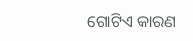ଗୋଟିଏ କାରଣ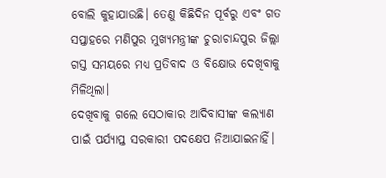ବୋଲି କୁହାଯାଉଛି। ତେଣୁ କିଛିଦିନ ପୂର୍ବରୁ ଏବଂ ଗତ ସପ୍ତାହରେ ମଣିପୁର ମୁଖ୍ୟମନ୍ତ୍ରୀଙ୍କ ଚୁରାଚାନ୍ଦପୁର ଜିଲ୍ଲା ଗସ୍ତ ସମୟରେ ମଧ୍ୟ ପ୍ରତିବାଦ ଓ ବିକ୍ଷୋଭ ଦେଖିବାକୁ ମିଳିଥିଲା।
ଦେଖିବାକୁ ଗଲେ ସେଠାକାର ଆଦିବାସୀଙ୍କ କଲ୍ୟାଣ ପାଇଁ ପର୍ଯ୍ୟାପ୍ତ ସରକାରୀ ପଦକ୍ଷେପ ନିଆଯାଇନାହିଁ।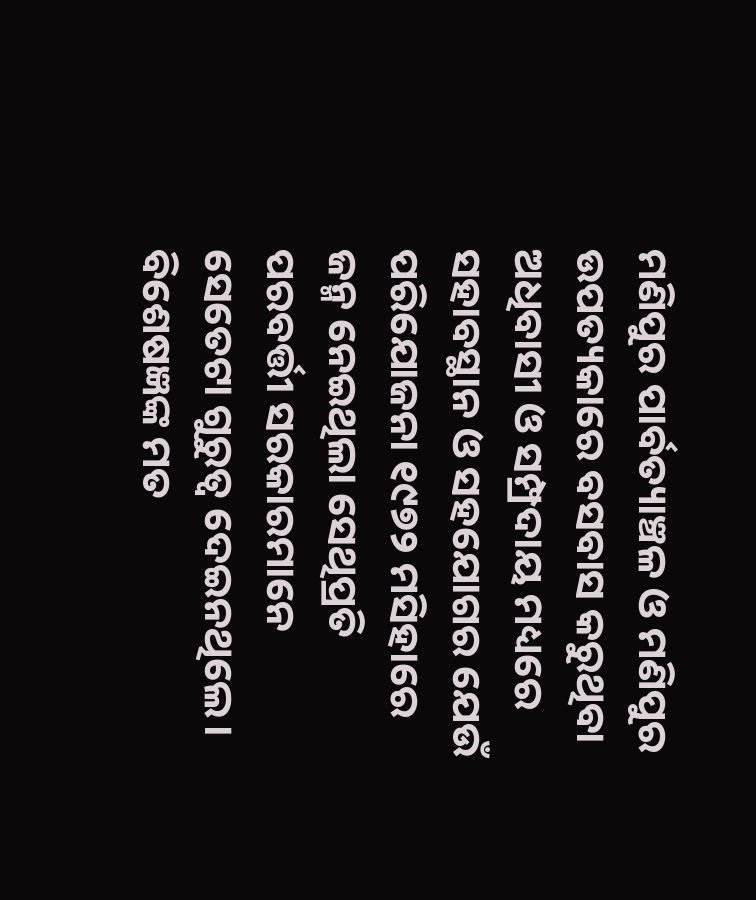ମଣିପୁର ପାର୍ବତ୍ୟାଞ୍ଚଳ ଓ ମଣିପୁର ଉପତ୍ୟକାରେ ବସବାସ କରୁଥିବା ଅଧିବାସୀ ଓ ସମ୍ପ୍ରଦାୟ ମଧ୍ୟରେ ସହାବସ୍ଥାନ ଓ ସହଯୋଗର ଯେଉଁ ପରିଯୋଜନା ୧୯୭୨ ମସିହାରେ ଜନ୍ମ ନେଇଥିଲା ସେଥିପ୍ରତି ପରବର୍ତ୍ତୀ ସରକାରମାନେ ସେତେଟା ଗୁରୁତ୍ୱ ଦେଇନଥିଲେ। ବିଶେଷଜ୍ଞଙ୍କ ମତ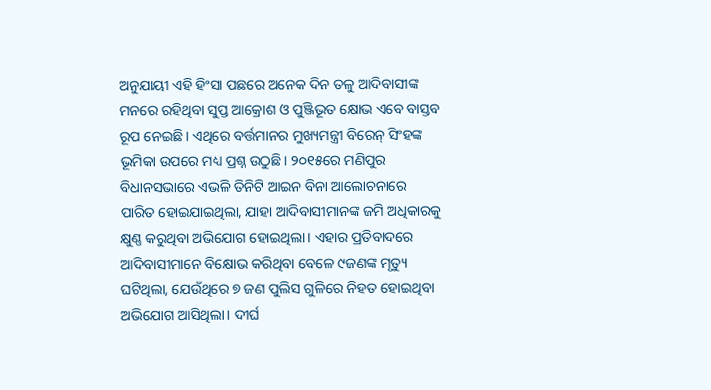ଅନୁଯାୟୀ ଏହି ହିଂସା ପଛରେ ଅନେକ ଦିନ ତଳୁ ଆଦିବାସୀଙ୍କ ମନରେ ରହିଥିବା ସୁପ୍ତ ଆକ୍ରୋଶ ଓ ପୁଞ୍ଜିଭୂତ କ୍ଷୋଭ ଏବେ ବାସ୍ତବ ରୂପ ନେଇଛି। ଏଥିରେ ବର୍ତ୍ତମାନର ମୁଖ୍ୟମନ୍ତ୍ରୀ ବିରେନ୍ ସିଂହଙ୍କ ଭୂମିକା ଉପରେ ମଧ୍ୟ ପ୍ରଶ୍ନ ଉଠୁଛି। ୨୦୧୫ରେ ମଣିପୁର ବିଧାନସଭାରେ ଏଭଳି ତିନିଟି ଆଇନ ବିନା ଆଲୋଚନାରେ ପାରିତ ହୋଇଯାଇଥିଲା, ଯାହା ଆଦିବାସୀମାନଙ୍କ ଜମି ଅଧିକାରକୁ କ୍ଷୁଣ୍ଣ କରୁଥିବା ଅଭିଯୋଗ ହୋଇଥିଲା। ଏହାର ପ୍ରତିବାଦରେ ଆଦିବାସୀମାନେ ବିକ୍ଷୋଭ କରିଥିବା ବେଳେ ୯ଜଣଙ୍କ ମୃତ୍ୟୁ ଘଟିଥିଲା, ଯେଉଁଥିରେ ୭ ଜଣ ପୁଲିସ ଗୁଳିରେ ନିହତ ହୋଇଥିବା ଅଭିଯୋଗ ଆସିଥିଲା। ଦୀର୍ଘ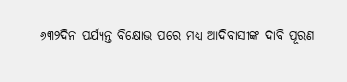୬୩୨ଦିନ ପର୍ଯ୍ୟନ୍ତ ବିକ୍ଷୋଭ ପରେ ମଧ୍ୟ ଆଦିବାସୀଙ୍କ ଦାବି ପୂରଣ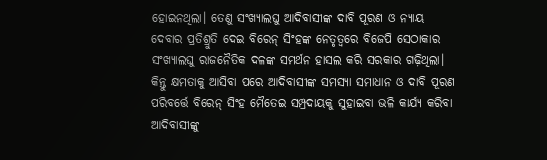ହୋଇନଥିଲା। ତେଣୁ ସଂଖ୍ୟାଲଘୁ ଆଦିବାସୀଙ୍କ ଦାବି ପୂରଣ ଓ ନ୍ୟାୟ ଦେବାର ପ୍ରତିଶ୍ରୁତି ଦେଇ ବିରେନ୍ ସିଂହଙ୍କ ନେତୃତ୍ୱରେ ବିଜେପି ସେଠାକାର ସଂଖ୍ୟାଲଘୁ ରାଜନୈତିକ ଦଳଙ୍କ ସମର୍ଥନ ହାସଲ କରି ସରକାର ଗଢ଼ିଥିଲା। କିନ୍ତୁ କ୍ଷମତାକୁ ଆସିବା ପରେ ଆଦିବାସୀଙ୍କ ସମସ୍ୟା ସମାଧାନ ଓ ଦାବି ପୂରଣ ପରିବର୍ତ୍ତେ ବିରେନ୍ ସିଂହ ମୈତେଇ ସମ୍ପ୍ରଦାୟକୁ ସୁହାଇବା ଭଳି କାର୍ଯ୍ୟ କରିବା ଆଦିବାସୀଙ୍କୁ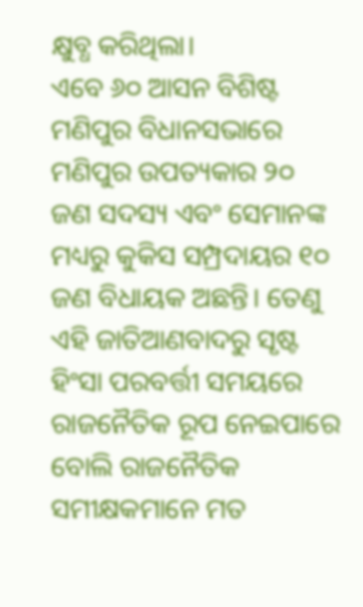କ୍ଷୁବ୍ଧ କରିଥିଲା।
ଏବେ ୬୦ ଆସନ ବିଶିଷ୍ଟ ମଣିପୁର ବିଧାନସଭାରେ ମଣିପୁର ଉପତ୍ୟକାର ୨୦ ଜଣ ସଦସ୍ୟ ଏବଂ ସେମାନଙ୍କ ମଧ୍ୟରୁ କୁକିସ ସମ୍ପ୍ରଦାୟର ୧୦ ଜଣ ବିଧାୟକ ଅଛନ୍ତି। ତେଣୁ ଏହି ଜାତିଆଣବାଦରୁ ସୃଷ୍ଟ ହିଂସା ପରବର୍ତ୍ତୀ ସମୟରେ ରାଜନୈତିକ ରୂପ ନେଇପାରେ ବୋଲି ରାଜନୈତିକ ସମୀକ୍ଷକମାନେ ମତ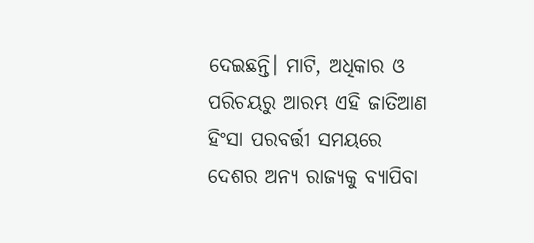ଦେଇଛନ୍ତି। ମାଟି, ଅଧିକାର ଓ ପରିଚୟରୁ ଆରମ୍ଭ ଏହି ଜାତିଆଣ ହିଂସା ପରବର୍ତ୍ତୀ ସମୟରେ ଦେଶର ଅନ୍ୟ ରାଜ୍ୟକୁ ବ୍ୟାପିବା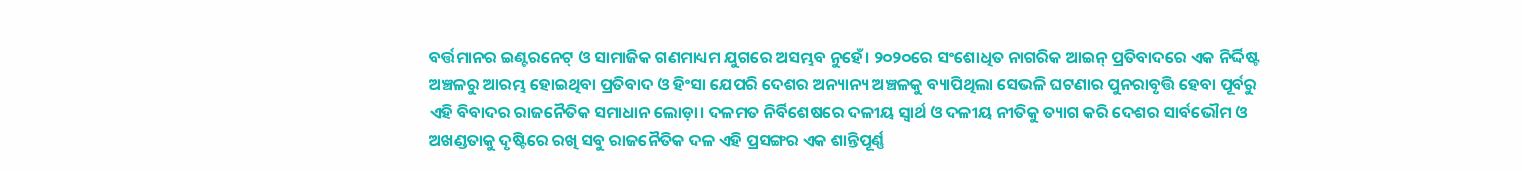ବର୍ତ୍ତମାନର ଇଣ୍ଟରନେଟ୍ ଓ ସାମାଜିକ ଗଣମାଧ୍ୟମ ଯୁଗରେ ଅସମ୍ଭବ ନୁହେଁ। ୨୦୨୦ରେ ସଂଶୋଧିତ ନାଗରିକ ଆଇନ୍ ପ୍ରତିବାଦରେ ଏକ ନିର୍ଦ୍ଦିଷ୍ଟ ଅଞ୍ଚଳରୁ ଆରମ୍ଭ ହୋଇଥିବା ପ୍ରତିବାଦ ଓ ହିଂସା ଯେପରି ଦେଶର ଅନ୍ୟାନ୍ୟ ଅଞ୍ଚଳକୁ ବ୍ୟାପିଥିଲା ସେଭଳି ଘଟଣାର ପୁନରାବୃତ୍ତି ହେବା ପୂର୍ବରୁ ଏହି ବିବାଦର ରାଜନୈତିକ ସମାଧାନ ଲୋଡ଼ା। ଦଳମତ ନିର୍ବିଶେଷରେ ଦଳୀୟ ସ୍ୱାର୍ଥ ଓ ଦଳୀୟ ନୀତିକୁ ତ୍ୟାଗ କରି ଦେଶର ସାର୍ବଭୌମ ଓ ଅଖଣ୍ଡତାକୁ ଦୃଷ୍ଟିରେ ରଖି ସବୁ ରାଜନୈତିକ ଦଳ ଏହି ପ୍ରସଙ୍ଗର ଏକ ଶାନ୍ତିପୂର୍ଣ୍ଣ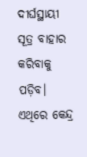ଦୀର୍ଘସ୍ଥାୟୀ ସୂତ୍ର ବାହାର କରିବାକୁ ପଡ଼ିବ। ଏଥିରେ କେନ୍ଦ୍ର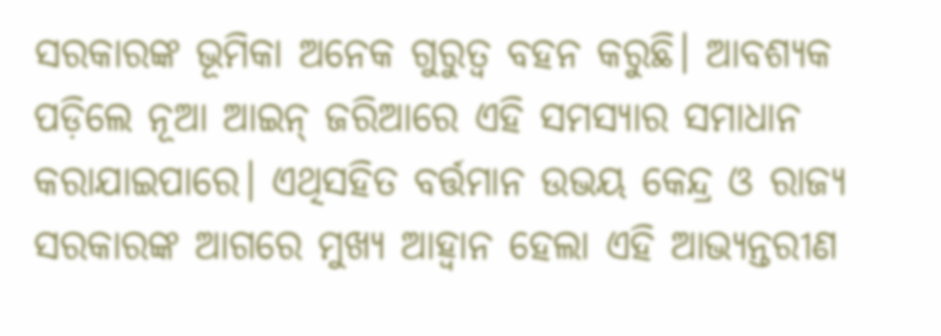ସରକାରଙ୍କ ଭୂମିକା ଅନେକ ଗୁରୁତ୍ୱ ବହନ କରୁଛି। ଆବଶ୍ୟକ ପଡ଼ିଲେ ନୂଆ ଆଇନ୍ ଜରିଆରେ ଏହି ସମସ୍ୟାର ସମାଧାନ କରାଯାଇପାରେ। ଏଥିସହିତ ବର୍ତ୍ତମାନ ଉଭୟ କେନ୍ଦ୍ର ଓ ରାଜ୍ୟ ସରକାରଙ୍କ ଆଗରେ ମୁଖ୍ୟ ଆହ୍ୱାନ ହେଲା ଏହି ଆଭ୍ୟନ୍ତରୀଣ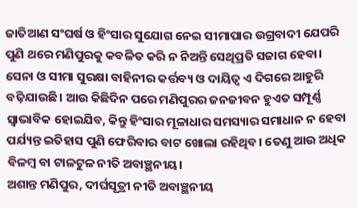ଜାତିଆଣ ସଂଘର୍ଷ ଓ ହିଂସାର ସୁଯୋଗ ନେଇ ସୀମାପାର ଉଗ୍ରବାଦୀ ଯେପରି ପୁଣି ଥରେ ମଣିପୁରକୁ କବଳିତ କରି ନ ନିଅନ୍ତି ସେଥିପ୍ରତି ସଜାଗ ହେବା। ସେନା ଓ ସୀମା ସୁରକ୍ଷା ବାହିନୀର କର୍ତ୍ତବ୍ୟ ଓ ଦାୟିତ୍ୱ ଏ ଦିଗରେ ଆହୁରି ବଢ଼ିଯାଉଛି। ଆଉ କିଛିଦିନ ପରେ ମଣିପୁରର ଜନଜୀବନ ହୁଏତ ସମ୍ପୂର୍ଣ୍ଣ ସ୍ୱାଭାବିକ ହୋଇଯିବ, କିନ୍ତୁ ହିଂସାର ମୂଳାଧାର ସମସ୍ୟାର ସମାଧାନ ନ ହେବା ପର୍ଯ୍ୟନ୍ତ ଇତିହାସ ପୁଣି ଫେରିବାର ବାଟ ଖୋଲା ରହିଥିବ। ତେଣୁ ଆଉ ଅଧିକ ବିଳମ୍ବ ବା ଟାଳଟୁଳ ନୀତି ଅବାଞ୍ଛନୀୟ।
ଅଶାନ୍ତ ମଣିପୁର, ଦୀର୍ଘସୂତ୍ରୀ ନୀତି ଅବାଞ୍ଛନୀୟ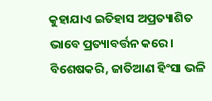କୁହାଯାଏ ଇତିହାସ ଅପ୍ରତ୍ୟାଶିତ ଭାବେ ପ୍ରତ୍ୟାବର୍ତ୍ତନ କରେ। ବିଶେଷକରି, ଜାତିଆଣ ହିଂସା ଭଳି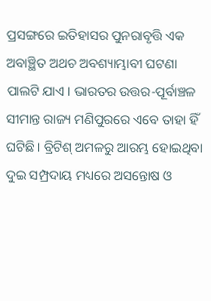ପ୍ରସଙ୍ଗରେ ଇତିହାସର ପୁନରାବୃତ୍ତି ଏକ ଅବାଞ୍ଛିତ ଅଥଚ ଅବଶ୍ୟାମ୍ଭାବୀ ଘଟଣା ପାଲଟି ଯାଏ। ଭାରତର ଉତ୍ତର-ପୂର୍ବାଞ୍ଚଳ ସୀମାନ୍ତ ରାଜ୍ୟ ମଣିପୁରରେ ଏବେ ତାହା ହିଁ ଘଟିଛି। ବ୍ରିଟିଶ୍ ଅମଳରୁ ଆରମ୍ଭ ହୋଇଥିବା ଦୁଇ ସମ୍ପ୍ରଦାୟ ମଧ୍ୟରେ ଅସନ୍ତୋଷ ଓ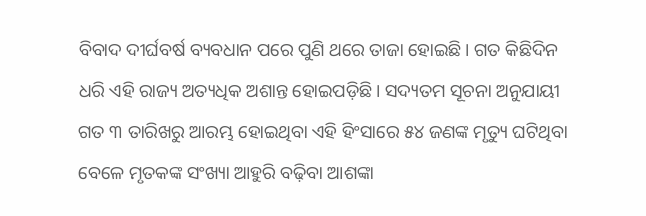ବିବାଦ ଦୀର୍ଘବର୍ଷ ବ୍ୟବଧାନ ପରେ ପୁଣି ଥରେ ତାଜା ହୋଇଛି। ଗତ କିଛିଦିନ ଧରି ଏହି ରାଜ୍ୟ ଅତ୍ୟଧିକ ଅଶାନ୍ତ ହୋଇପଡ଼ିଛି। ସଦ୍ୟତମ ସୂଚନା ଅନୁଯାୟୀ ଗତ ୩ ତାରିଖରୁ ଆରମ୍ଭ ହୋଇଥିବା ଏହି ହିଂସାରେ ୫୪ ଜଣଙ୍କ ମୃତ୍ୟୁ ଘଟିଥିବା ବେଳେ ମୃତକଙ୍କ ସଂଖ୍ୟା ଆହୁରି ବଢ଼ିବା ଆଶଙ୍କା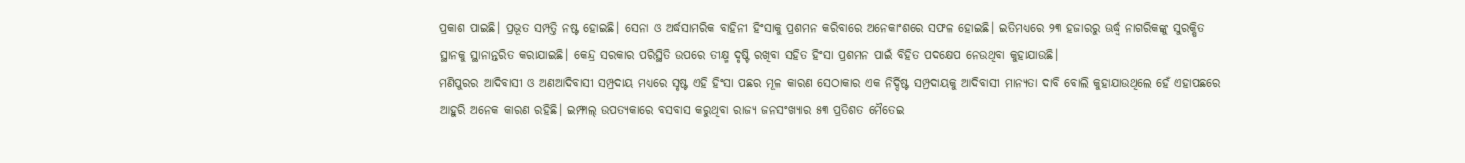ପ୍ରକାଶ ପାଇଛି। ପ୍ରଭୂତ ସମ୍ପତ୍ତି ନଷ୍ଟ ହୋଇଛି। ସେନା ଓ ଅର୍ଦ୍ଧସାମରିକ ବାହିନୀ ହିଂସାକୁ ପ୍ରଶମନ କରିବାରେ ଅନେକାଂଶରେ ସଫଳ ହୋଇଛି। ଇତିମଧ୍ୟରେ ୨୩ ହଜାରରୁ ଊର୍ଦ୍ଧ୍ବ ନାଗରିକଙ୍କୁ ସୁରକ୍ଷିତ ସ୍ଥାନକୁ ସ୍ଥାନାନ୍ତରିତ କରାଯାଇଛି। କେନ୍ଦ୍ର ସରକାର ପରିସ୍ଥିତି ଉପରେ ତୀକ୍ଷ୍ମ ଦୃଷ୍ଟି ରଖିବା ସହିତ ହିଂସା ପ୍ରଶମନ ପାଇଁ ବିହିତ ପଦକ୍ଷେପ ନେଉଥିବା କୁହାଯାଉଛି।
ମଣିପୁରର ଆଦିବାସୀ ଓ ଅଣଆଦିବାସୀ ସମ୍ପ୍ରଦାୟ ମଧ୍ୟରେ ସୃଷ୍ଟ ଏହି ହିଂସା ପଛର ମୂଳ କାରଣ ସେଠାକାର ଏକ ନିର୍ଦ୍ଦିଷ୍ଟ ସମ୍ପ୍ରଦାୟକୁ ଆଦିବାସୀ ମାନ୍ୟତା ଦାବି ବୋଲି କୁହାଯାଉଥିଲେ ହେଁ ଏହାପଛରେ ଆହୁରି ଅନେକ କାରଣ ରହିଛି। ଇମ୍ଫାଲ୍ ଉପତ୍ୟକାରେ ବସବାସ କରୁଥିବା ରାଜ୍ୟ ଜନସଂଖ୍ୟାର ୫୩ ପ୍ରତିଶତ ମୈତେଇ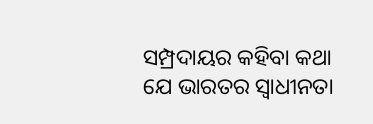ସମ୍ପ୍ରଦାୟର କହିବା କଥା ଯେ ଭାରତର ସ୍ୱାଧୀନତା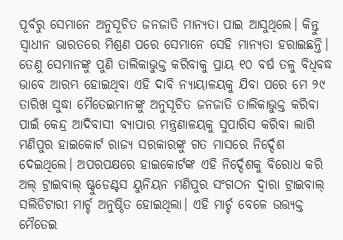ପୂର୍ବରୁ ସେମାନେ ଅନୁସୂଚିତ ଜନଜାତି ମାନ୍ୟତା ପାଇ ଆସୁଥିଲେ। କିନ୍ତୁ ସ୍ୱାଧୀନ ଭାରତରେ ମିଶ୍ରଣ ପରେ ସେମାନେ ସେହି ମାନ୍ୟତା ହରାଇଛନ୍ତି। ତେଣୁ ସେମାନଙ୍କୁ ପୁଣି ତାଲିକାଭୁକ୍ତ କରିବାକୁ ପ୍ରାୟ ୧୦ ବର୍ଷ ତଳୁ ବିଧିବଦ୍ଧ ଭାବେ ଆରମ୍ଭ ହୋଇଥିବା ଏହି ଦାବି ନ୍ୟାୟାଳୟକୁ ଯିବା ପରେ ମେ ୨୯ ତାରିଖ ସୁଦ୍ଧା ମୈତେଇମାନଙ୍କୁ ଅନୁସୂଚିତ ଜନଜାତି ତାଲିକାଭୁକ୍ତ କରିବା ପାଇଁ କେନ୍ଦ୍ର ଆଦିବାସୀ ବ୍ୟାପାର ମନ୍ତ୍ରଣାଳୟକୁ ସୁପାରିସ କରିବା ଲାଗି ମଣିପୁର ହାଇକୋର୍ଟ ରାଜ୍ୟ ସରକାରଙ୍କୁ ଗତ ମାସରେ ନିର୍ଦ୍ଦେଶ ଦେଇଥିଲେ। ଅପରପକ୍ଷରେ ହାଇକୋର୍ଟଙ୍କ ଏହି ନିର୍ଦ୍ଦେଶକୁ ବିରୋଧ କରି ଅଲ୍ ଟ୍ରାଇବାଲ୍ ଷ୍ଟୁଡେଣ୍ଟସ ୟୁନିୟନ ମଣିପୁର ସଂଗଠନ ଦ୍ୱାରା ଟ୍ରାଇବାଲ୍ ସଲିଡିଟାରୀ ମାର୍ଚ୍ଚ ଅନୁଷ୍ଠିତ ହୋଇଥିଲା। ଏହି ମାର୍ଚ୍ଚ ବେଳେ ଉତ୍ତ୍ୟକ୍ତ ମୈତେଇ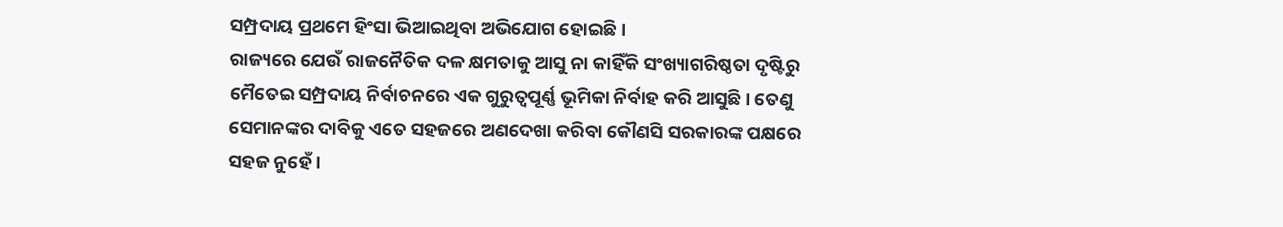ସମ୍ପ୍ରଦାୟ ପ୍ରଥମେ ହିଂସା ଭିଆଇଥିବା ଅଭିଯୋଗ ହୋଇଛି।
ରାଜ୍ୟରେ ଯେଉଁ ରାଜନୈତିକ ଦଳ କ୍ଷମତାକୁ ଆସୁ ନା କାହିଁକି ସଂଖ୍ୟାଗରିଷ୍ଠତା ଦୃଷ୍ଟିରୁ ମୈତେଇ ସମ୍ପ୍ରଦାୟ ନିର୍ବାଚନରେ ଏକ ଗୁରୁତ୍ୱପୂର୍ଣ୍ଣ ଭୂମିକା ନିର୍ବାହ କରି ଆସୁଛି। ତେଣୁ ସେମାନଙ୍କର ଦାବିକୁ ଏତେ ସହଜରେ ଅଣଦେଖା କରିବା କୌଣସି ସରକାରଙ୍କ ପକ୍ଷରେ ସହଜ ନୁହେଁ।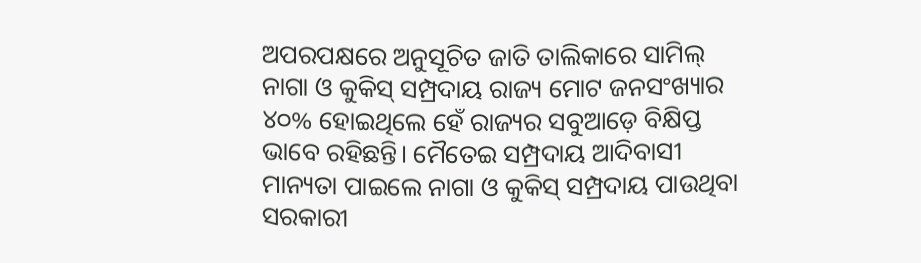ଅପରପକ୍ଷରେ ଅନୁସୂଚିତ ଜାତି ତାଲିକାରେ ସାମିଲ୍ ନାଗା ଓ କୁକିସ୍ ସମ୍ପ୍ରଦାୟ ରାଜ୍ୟ ମୋଟ ଜନସଂଖ୍ୟାର ୪୦% ହୋଇଥିଲେ ହେଁ ରାଜ୍ୟର ସବୁଆଡ଼େ ବିକ୍ଷିପ୍ତ ଭାବେ ରହିଛନ୍ତି। ମୈତେଇ ସମ୍ପ୍ରଦାୟ ଆଦିବାସୀ ମାନ୍ୟତା ପାଇଲେ ନାଗା ଓ କୁକିସ୍ ସମ୍ପ୍ରଦାୟ ପାଉଥିବା ସରକାରୀ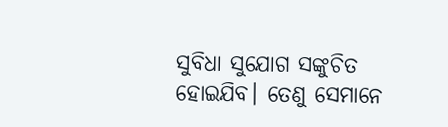ସୁବିଧା ସୁଯୋଗ ସଙ୍କୁଚିତ ହୋଇଯିବ। ତେଣୁ ସେମାନେ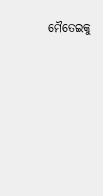ମୈତେଇକୁ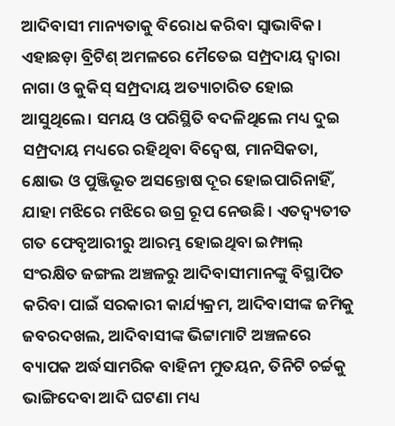ଆଦିବାସୀ ମାନ୍ୟତାକୁ ବିରୋଧ କରିବା ସ୍ୱାଭାବିକ। ଏହାଛଡ଼ା ବ୍ରିଟିଶ୍ ଅମଳରେ ମୈତେଇ ସମ୍ପ୍ରଦାୟ ଦ୍ୱାରା ନାଗା ଓ କୁକିସ୍ ସମ୍ପ୍ରଦାୟ ଅତ୍ୟାଚାରିତ ହୋଇ ଆସୁଥିଲେ। ସମୟ ଓ ପରିସ୍ଥିତି ବଦଳିଥିଲେ ମଧ୍ୟ ଦୁଇ ସମ୍ପ୍ରଦାୟ ମଧ୍ୟରେ ରହିଥିବା ବିଦ୍ୱେଷ, ମାନସିକତା, କ୍ଷୋଭ ଓ ପୁଞ୍ଜିଭୂତ ଅସନ୍ତୋଷ ଦୂର ହୋଇପାରିନାହିଁ, ଯାହା ମଝିରେ ମଝିରେ ଉଗ୍ର ରୂପ ନେଉଛି। ଏତଦ୍ବ୍ୟତୀତ ଗତ ଫେବୃଆରୀରୁ ଆରମ୍ଭ ହୋଇଥିବା ଇମ୍ଫାଲ୍ ସଂରକ୍ଷିତ ଜଙ୍ଗଲ ଅଞ୍ଚଳରୁ ଆଦିବାସୀମାନଙ୍କୁ ବିସ୍ଥାପିତ କରିବା ପାଇଁ ସରକାରୀ କାର୍ଯ୍ୟକ୍ରମ, ଆଦିବାସୀଙ୍କ ଜମିକୁ ଜବରଦଖଲ, ଆଦିବାସୀଙ୍କ ଭିଟ୍ଟାମାଟି ଅଞ୍ଚଳରେ ବ୍ୟାପକ ଅର୍ଦ୍ଧସାମରିକ ବାହିନୀ ମୁତୟନ, ତିନିଟି ଚର୍ଚ୍ଚକୁ ଭାଙ୍ଗିଦେବା ଆଦି ଘଟଣା ମଧ୍ୟ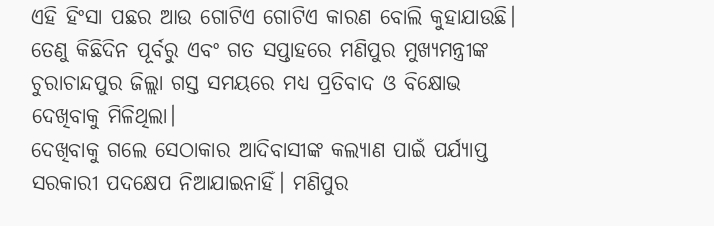ଏହି ହିଂସା ପଛର ଆଉ ଗୋଟିଏ ଗୋଟିଏ କାରଣ ବୋଲି କୁହାଯାଉଛି। ତେଣୁ କିଛିଦିନ ପୂର୍ବରୁ ଏବଂ ଗତ ସପ୍ତାହରେ ମଣିପୁର ମୁଖ୍ୟମନ୍ତ୍ରୀଙ୍କ ଚୁରାଚାନ୍ଦପୁର ଜିଲ୍ଲା ଗସ୍ତ ସମୟରେ ମଧ୍ୟ ପ୍ରତିବାଦ ଓ ବିକ୍ଷୋଭ ଦେଖିବାକୁ ମିଳିଥିଲା।
ଦେଖିବାକୁ ଗଲେ ସେଠାକାର ଆଦିବାସୀଙ୍କ କଲ୍ୟାଣ ପାଇଁ ପର୍ଯ୍ୟାପ୍ତ ସରକାରୀ ପଦକ୍ଷେପ ନିଆଯାଇନାହିଁ। ମଣିପୁର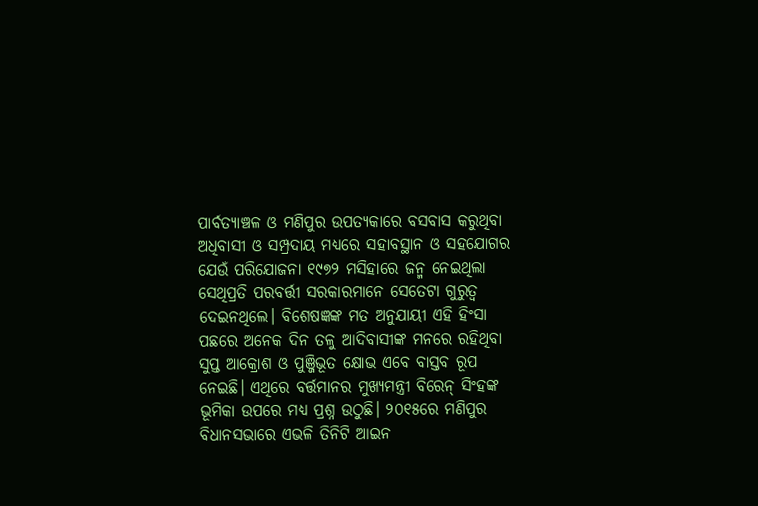ପାର୍ବତ୍ୟାଞ୍ଚଳ ଓ ମଣିପୁର ଉପତ୍ୟକାରେ ବସବାସ କରୁଥିବା ଅଧିବାସୀ ଓ ସମ୍ପ୍ରଦାୟ ମଧ୍ୟରେ ସହାବସ୍ଥାନ ଓ ସହଯୋଗର ଯେଉଁ ପରିଯୋଜନା ୧୯୭୨ ମସିହାରେ ଜନ୍ମ ନେଇଥିଲା ସେଥିପ୍ରତି ପରବର୍ତ୍ତୀ ସରକାରମାନେ ସେତେଟା ଗୁରୁତ୍ୱ ଦେଇନଥିଲେ। ବିଶେଷଜ୍ଞଙ୍କ ମତ ଅନୁଯାୟୀ ଏହି ହିଂସା ପଛରେ ଅନେକ ଦିନ ତଳୁ ଆଦିବାସୀଙ୍କ ମନରେ ରହିଥିବା ସୁପ୍ତ ଆକ୍ରୋଶ ଓ ପୁଞ୍ଜିଭୂତ କ୍ଷୋଭ ଏବେ ବାସ୍ତବ ରୂପ ନେଇଛି। ଏଥିରେ ବର୍ତ୍ତମାନର ମୁଖ୍ୟମନ୍ତ୍ରୀ ବିରେନ୍ ସିଂହଙ୍କ ଭୂମିକା ଉପରେ ମଧ୍ୟ ପ୍ରଶ୍ନ ଉଠୁଛି। ୨୦୧୫ରେ ମଣିପୁର ବିଧାନସଭାରେ ଏଭଳି ତିନିଟି ଆଇନ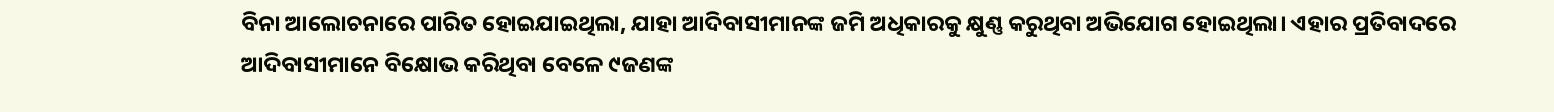ବିନା ଆଲୋଚନାରେ ପାରିତ ହୋଇଯାଇଥିଲା, ଯାହା ଆଦିବାସୀମାନଙ୍କ ଜମି ଅଧିକାରକୁ କ୍ଷୁଣ୍ଣ କରୁଥିବା ଅଭିଯୋଗ ହୋଇଥିଲା। ଏହାର ପ୍ରତିବାଦରେ ଆଦିବାସୀମାନେ ବିକ୍ଷୋଭ କରିଥିବା ବେଳେ ୯ଜଣଙ୍କ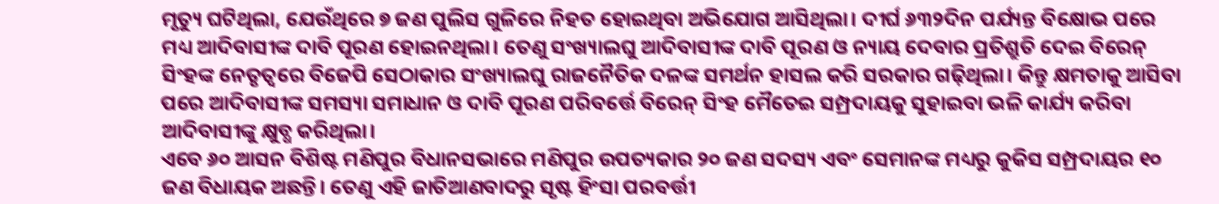ମୃତ୍ୟୁ ଘଟିଥିଲା, ଯେଉଁଥିରେ ୭ ଜଣ ପୁଲିସ ଗୁଳିରେ ନିହତ ହୋଇଥିବା ଅଭିଯୋଗ ଆସିଥିଲା। ଦୀର୍ଘ ୬୩୨ଦିନ ପର୍ଯ୍ୟନ୍ତ ବିକ୍ଷୋଭ ପରେ ମଧ୍ୟ ଆଦିବାସୀଙ୍କ ଦାବି ପୂରଣ ହୋଇନଥିଲା। ତେଣୁ ସଂଖ୍ୟାଲଘୁ ଆଦିବାସୀଙ୍କ ଦାବି ପୂରଣ ଓ ନ୍ୟାୟ ଦେବାର ପ୍ରତିଶ୍ରୁତି ଦେଇ ବିରେନ୍ ସିଂହଙ୍କ ନେତୃତ୍ୱରେ ବିଜେପି ସେଠାକାର ସଂଖ୍ୟାଲଘୁ ରାଜନୈତିକ ଦଳଙ୍କ ସମର୍ଥନ ହାସଲ କରି ସରକାର ଗଢ଼ିଥିଲା। କିନ୍ତୁ କ୍ଷମତାକୁ ଆସିବା ପରେ ଆଦିବାସୀଙ୍କ ସମସ୍ୟା ସମାଧାନ ଓ ଦାବି ପୂରଣ ପରିବର୍ତ୍ତେ ବିରେନ୍ ସିଂହ ମୈତେଇ ସମ୍ପ୍ରଦାୟକୁ ସୁହାଇବା ଭଳି କାର୍ଯ୍ୟ କରିବା ଆଦିବାସୀଙ୍କୁ କ୍ଷୁବ୍ଧ କରିଥିଲା।
ଏବେ ୬୦ ଆସନ ବିଶିଷ୍ଟ ମଣିପୁର ବିଧାନସଭାରେ ମଣିପୁର ଉପତ୍ୟକାର ୨୦ ଜଣ ସଦସ୍ୟ ଏବଂ ସେମାନଙ୍କ ମଧ୍ୟରୁ କୁକିସ ସମ୍ପ୍ରଦାୟର ୧୦ ଜଣ ବିଧାୟକ ଅଛନ୍ତି। ତେଣୁ ଏହି ଜାତିଆଣବାଦରୁ ସୃଷ୍ଟ ହିଂସା ପରବର୍ତ୍ତୀ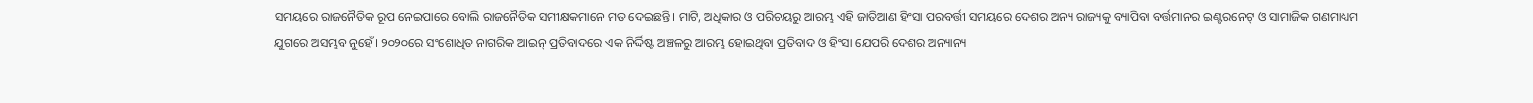ସମୟରେ ରାଜନୈତିକ ରୂପ ନେଇପାରେ ବୋଲି ରାଜନୈତିକ ସମୀକ୍ଷକମାନେ ମତ ଦେଇଛନ୍ତି। ମାଟି, ଅଧିକାର ଓ ପରିଚୟରୁ ଆରମ୍ଭ ଏହି ଜାତିଆଣ ହିଂସା ପରବର୍ତ୍ତୀ ସମୟରେ ଦେଶର ଅନ୍ୟ ରାଜ୍ୟକୁ ବ୍ୟାପିବା ବର୍ତ୍ତମାନର ଇଣ୍ଟରନେଟ୍ ଓ ସାମାଜିକ ଗଣମାଧ୍ୟମ ଯୁଗରେ ଅସମ୍ଭବ ନୁହେଁ। ୨୦୨୦ରେ ସଂଶୋଧିତ ନାଗରିକ ଆଇନ୍ ପ୍ରତିବାଦରେ ଏକ ନିର୍ଦ୍ଦିଷ୍ଟ ଅଞ୍ଚଳରୁ ଆରମ୍ଭ ହୋଇଥିବା ପ୍ରତିବାଦ ଓ ହିଂସା ଯେପରି ଦେଶର ଅନ୍ୟାନ୍ୟ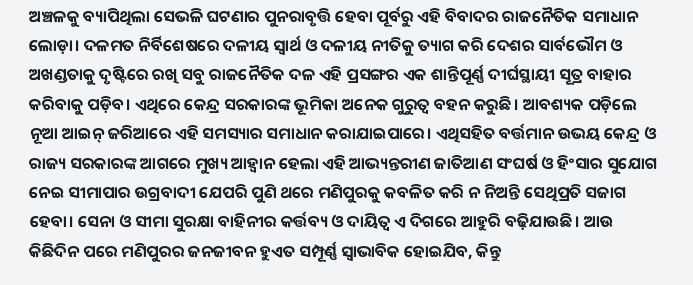ଅଞ୍ଚଳକୁ ବ୍ୟାପିଥିଲା ସେଭଳି ଘଟଣାର ପୁନରାବୃତ୍ତି ହେବା ପୂର୍ବରୁ ଏହି ବିବାଦର ରାଜନୈତିକ ସମାଧାନ ଲୋଡ଼ା। ଦଳମତ ନିର୍ବିଶେଷରେ ଦଳୀୟ ସ୍ୱାର୍ଥ ଓ ଦଳୀୟ ନୀତିକୁ ତ୍ୟାଗ କରି ଦେଶର ସାର୍ବଭୌମ ଓ ଅଖଣ୍ଡତାକୁ ଦୃଷ୍ଟିରେ ରଖି ସବୁ ରାଜନୈତିକ ଦଳ ଏହି ପ୍ରସଙ୍ଗର ଏକ ଶାନ୍ତିପୂର୍ଣ୍ଣ ଦୀର୍ଘସ୍ଥାୟୀ ସୂତ୍ର ବାହାର କରିବାକୁ ପଡ଼ିବ। ଏଥିରେ କେନ୍ଦ୍ର ସରକାରଙ୍କ ଭୂମିକା ଅନେକ ଗୁରୁତ୍ୱ ବହନ କରୁଛି। ଆବଶ୍ୟକ ପଡ଼ିଲେ ନୂଆ ଆଇନ୍ ଜରିଆରେ ଏହି ସମସ୍ୟାର ସମାଧାନ କରାଯାଇପାରେ। ଏଥିସହିତ ବର୍ତ୍ତମାନ ଉଭୟ କେନ୍ଦ୍ର ଓ ରାଜ୍ୟ ସରକାରଙ୍କ ଆଗରେ ମୁଖ୍ୟ ଆହ୍ୱାନ ହେଲା ଏହି ଆଭ୍ୟନ୍ତରୀଣ ଜାତିଆଣ ସଂଘର୍ଷ ଓ ହିଂସାର ସୁଯୋଗ ନେଇ ସୀମାପାର ଉଗ୍ରବାଦୀ ଯେପରି ପୁଣି ଥରେ ମଣିପୁରକୁ କବଳିତ କରି ନ ନିଅନ୍ତି ସେଥିପ୍ରତି ସଜାଗ ହେବା। ସେନା ଓ ସୀମା ସୁରକ୍ଷା ବାହିନୀର କର୍ତ୍ତବ୍ୟ ଓ ଦାୟିତ୍ୱ ଏ ଦିଗରେ ଆହୁରି ବଢ଼ିଯାଉଛି। ଆଉ କିଛିଦିନ ପରେ ମଣିପୁରର ଜନଜୀବନ ହୁଏତ ସମ୍ପୂର୍ଣ୍ଣ ସ୍ୱାଭାବିକ ହୋଇଯିବ, କିନ୍ତୁ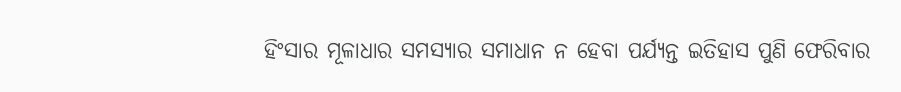ହିଂସାର ମୂଳାଧାର ସମସ୍ୟାର ସମାଧାନ ନ ହେବା ପର୍ଯ୍ୟନ୍ତ ଇତିହାସ ପୁଣି ଫେରିବାର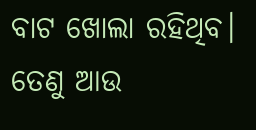ବାଟ ଖୋଲା ରହିଥିବ। ତେଣୁ ଆଉ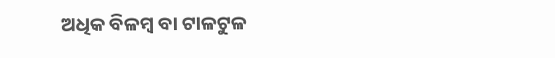ଅଧିକ ବିଳମ୍ବ ବା ଟାଳଟୁଳ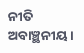ନୀତି ଅବାଞ୍ଛନୀୟ।